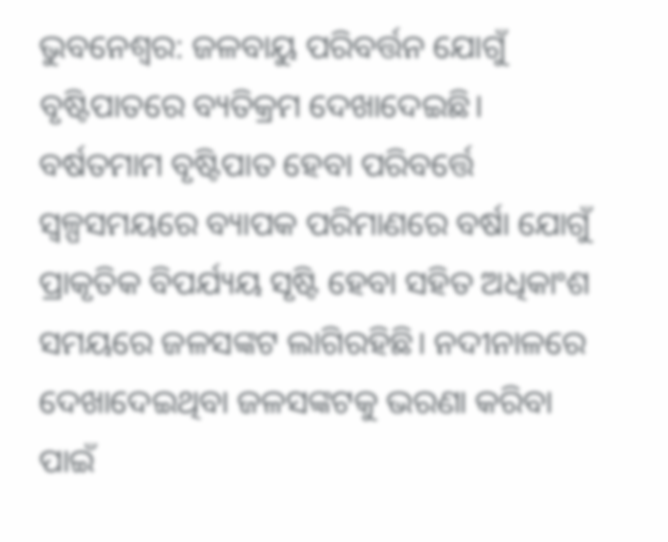ଭୁବନେଶ୍ବର: ଜଳବାୟୁ ପରିବର୍ତ୍ତନ ଯୋଗୁଁ ବୃଷ୍ଟିପାତରେ ବ୍ୟତିକ୍ରମ ଦେଖାଦେଇଛି। ବର୍ଷତମାମ ବୃଷ୍ଟିପାତ ହେବା ପରିବର୍ତ୍ତେ ସ୍ବଳ୍ପସମୟରେ ବ୍ୟାପକ ପରିମାଣରେ ବର୍ଷା ଯୋଗୁଁ ପ୍ରାକୃତିକ ବିପର୍ଯ୍ୟୟ ସୃଷ୍ଟି ହେବା ସହିତ ଅଧିକାଂଶ ସମୟରେ ଜଳସଙ୍କଟ ଲାଗିରହିଛି। ନଦୀନାଳରେ ଦେଖାଦେଇଥିବା ଜଳସଙ୍କଟକୁ ଭରଣା କରିବା ପାଇଁ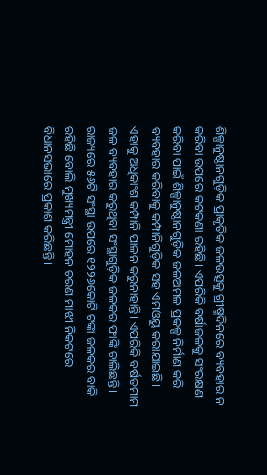ଶିଳ୍ପାନୁଷ୍ଠାନଗୁଡ଼ିକ ପ୍ରାକୃତିକ ଜଳଉତ୍ସକୁ ଗ୍ରୀଷ୍ମଦିନରେ ବ୍ୟବହାର ନ କରିବା ଉପରେ କଟକଣା ରହିଛି। ଏପରିକି ବର୍ଷାଜଳକୁ ସଂରକ୍ଷଣ କରିବା ପାଇଁ ଶିଳ୍ପାନୁଷ୍ଠାନଗୁଡ଼ିକ ଜଳଅମଳ ପ୍ରକଳ୍ପ ନିର୍ମାଣ କରି ବ୍ୟବହାର କରିବାକୁ କମ୍ପାନିଗୁଡ଼ିକ ସହ ଏମଓୟୁ କରାଯାଇଛି। ଏହାକୁ ଅଧିକାଂଶ କମ୍ପାନି ପାଳନ କରୁନାହାନ୍ତି। ଏପରିକି ବର୍ଷତମାମ ଜଳ ବ୍ୟବହାର କରୁଥିବା ସଂସ୍ଥାଗୁଡ଼ିକ ଜଳକର ଫାଙ୍କି ଚାଲିଛନ୍ତି। ରାଜ୍ୟରେ ୫୬ଟି ସଂସ୍ଥା ଉପରେ ୧୨୨୬କୋଟି ଟଙ୍କା ଜଳକର ବାକି ରହିଛି ବୋଲି ମୁଖ୍ୟମନ୍ତ୍ରୀ ମୋହନ ଚରଣ ମାଝୀ ନିକଟରେ ବିଧାନସଭାରେ ପ୍ରକାଶ କରିଛନ୍ତି।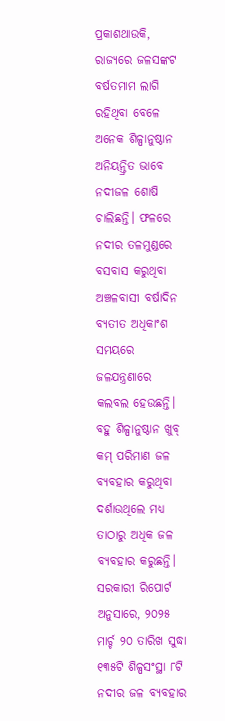ପ୍ରକାଶଥାଉକି, ରାଜ୍ୟରେ ଜଳସଙ୍କଟ ବର୍ଷତମାମ ଲାଗି ରହିଥିବା ବେଳେ ଅନେକ ଶିଳ୍ପାନୁଷ୍ଠାନ ଅନିୟନ୍ତ୍ରିତ ଭାବେ ନଦୀଜଳ ଶୋଷି ଚାଲିଛନ୍ତି। ଫଳରେ ନଦୀର ତଳମୁଣ୍ଡରେ ବସବାସ କରୁଥିବା ଅଞ୍ଚଳବାସୀ ବର୍ଷାଦିନ ବ୍ୟତୀତ ଅଧିକାଂଶ ସମୟରେ ଜଳଯନ୍ତ୍ରଣାରେ କଲବଲ ହେଉଛନ୍ତି। ବହୁ ଶିଳ୍ପାନୁଷ୍ଠାନ ଖୁବ୍ କମ୍ ପରିମାଣ ଜଳ ବ୍ୟବହାର କରୁଥିବା ଦର୍ଶାଉଥିଲେ ମଧ୍ୟ ତାଠାରୁ ଅଧିକ ଜଳ ବ୍ୟବହାର କରୁଛନ୍ତି। ସରକାରୀ ରିପୋର୍ଟ ଅନୁସାରେ, ୨୦୨୫ ମାର୍ଚ୍ଚ ୨୦ ତାରିଖ ସୁଦ୍ଧା ୧୩୫ଟି ଶିଳ୍ପସଂସ୍ଥା ୮ଟି ନଦୀର ଜଳ ବ୍ୟବହାର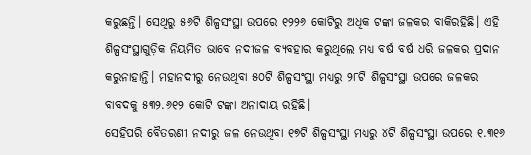କରୁଛନ୍ତି। ସେଥିରୁ ୫୬ଟି ଶିଳ୍ପସଂସ୍ଥା ଉପରେ ୧୨୨୬ କୋଟିରୁ ଅଧିକ ଟଙ୍କା ଜଳକର ବାକିରହିଛି। ଏହି ଶିଳ୍ପସଂସ୍ଥାଗୁଡ଼ିକ ନିୟମିତ ଭାବେ ନଦୀଜଳ ବ୍ୟବହାର କରୁଥିଲେ ମଧ୍ୟ ବର୍ଷ ବର୍ଷ ଧରି ଜଳକର ପ୍ରଦାନ କରୁନାହାନ୍ତି। ମହାନଦୀରୁ ନେଉଥିବା ୫୦ଟି ଶିଳ୍ପସଂସ୍ଥା ମଧ୍ୟରୁ ୨୮ଟି ଶିଳ୍ପସଂସ୍ଥା ଉପରେ ଜଳକର ବାବଦକୁ ୫୩୨.୬୧୨ କୋଟି ଟଙ୍କା ଅନାଦାୟ ରହିଛି।
ସେହିପରି ବୈତରଣୀ ନଦୀରୁ ଜଳ ନେଉଥିବା ୧୭ଟି ଶିଳ୍ପସଂସ୍ଥା ମଧ୍ୟରୁ ୪ଟି ଶିଳ୍ପସଂସ୍ଥା ଉପରେ ୧.୩୧୬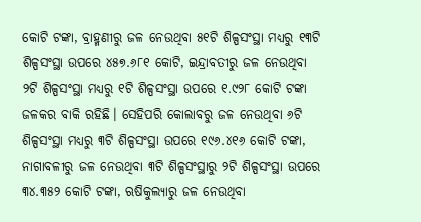କୋଟି ଟଙ୍କା, ବ୍ରାହ୍ମଣୀରୁ ଜଳ ନେଉଥିବା ୫୧ଟି ଶିଳ୍ପସଂସ୍ଥା ମଧ୍ୟରୁ ୧୩ଟି ଶିଳ୍ପସଂସ୍ଥା ଉପରେ ୪୫୭.୬୮୧ କୋଟି, ଇନ୍ଦ୍ରାବତୀରୁ ଜଳ ନେଉଥିବା ୨ଟି ଶିଳ୍ପସଂସ୍ଥା ମଧ୍ୟରୁ ୧ଟି ଶିଳ୍ପସଂସ୍ଥା ଉପରେ ୧.୯୨୮ କୋଟି ଟଙ୍କା ଜଳକର ବାକି ରହିଛି। ସେହିପରି କୋଲାବରୁ ଜଳ ନେଉଥିବା ୬ଟି ଶିଳ୍ପସଂସ୍ଥା ମଧ୍ୟରୁ ୩ଟି ଶିଳ୍ପସଂସ୍ଥା ଉପରେ ୧୯୬.୪୧୬ କୋଟି ଟଙ୍କା, ନାଗାବଳୀରୁ ଜଳ ନେଉଥିବା ୩ଟି ଶିଳ୍ପସଂସ୍ଥାରୁ ୨ଟି ଶିଳ୍ପସଂସ୍ଥା ଉପରେ ୩୪.୩୫୨ କୋଟି ଟଙ୍କା, ଋଷିକୁଲ୍ୟାରୁ ଜଳ ନେଉଥିବା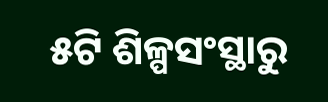୫ଟି ଶିଳ୍ପସଂସ୍ଥାରୁ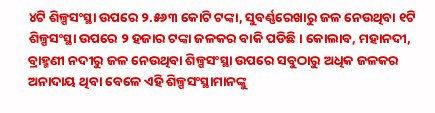୪ଟି ଶିଳ୍ପସଂସ୍ଥା ଉପରେ ୨.୫୬୩ କୋଟି ଟଙ୍କା, ସୁବର୍ଣ୍ଣରେଖାରୁ ଜଳ ନେଉଥିବା ୧ଟି ଶିଳ୍ପସଂସ୍ଥା ଉପରେ ୨ ହଜାର ଟଙ୍କା ଜଳକର ବାକି ପଡିଛି। କୋଲାବ, ମହାନଦୀ, ବ୍ରାହ୍ମଣୀ ନଦୀରୁ ଜଳ ନେଉଥିବା ଶିଳ୍ପସଂସ୍ଥା ଉପରେ ସବୁଠାରୁ ଅଧିକ ଜଳକର ଅନାଦାୟ ଥିବା ବେଳେ ଏହି ଶିଳ୍ପସଂସ୍ଥାମାନଙ୍କୁ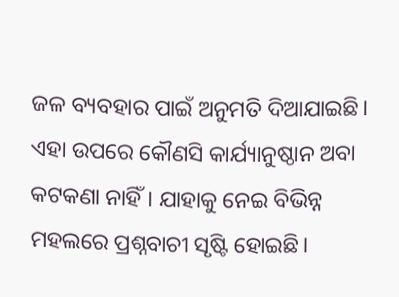ଜଳ ବ୍ୟବହାର ପାଇଁ ଅନୁମତି ଦିଆଯାଇଛି। ଏହା ଉପରେ କୌଣସି କାର୍ଯ୍ୟାନୁଷ୍ଠାନ ଅବା କଟକଣା ନାହିଁ। ଯାହାକୁ ନେଇ ବିଭିନ୍ନ ମହଲରେ ପ୍ରଶ୍ନବାଚୀ ସୃଷ୍ଟି ହୋଇଛି।